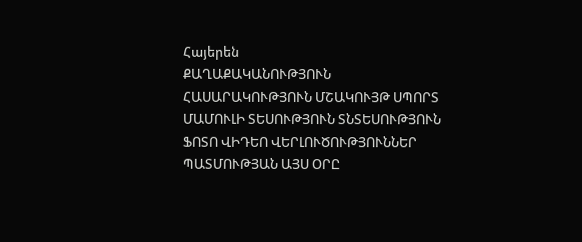Հայերեն
ՔԱՂԱՔԱԿԱՆՈՒԹՅՈՒՆ ՀԱՍԱՐԱԿՈՒԹՅՈՒՆ ՄՇԱԿՈՒՅԹ ՍՊՈՐՏ ՄԱՄՈՒԼԻ ՏԵՍՈՒԹՅՈՒՆ ՏՆՏԵՍՈՒԹՅՈՒՆ ՖՈՏՈ ՎԻԴԵՈ ՎԵՐԼՈՒԾՈՒԹՅՈՒՆՆԵՐ ՊԱՏՄՈՒԹՅԱՆ ԱՅՍ ՕՐԸ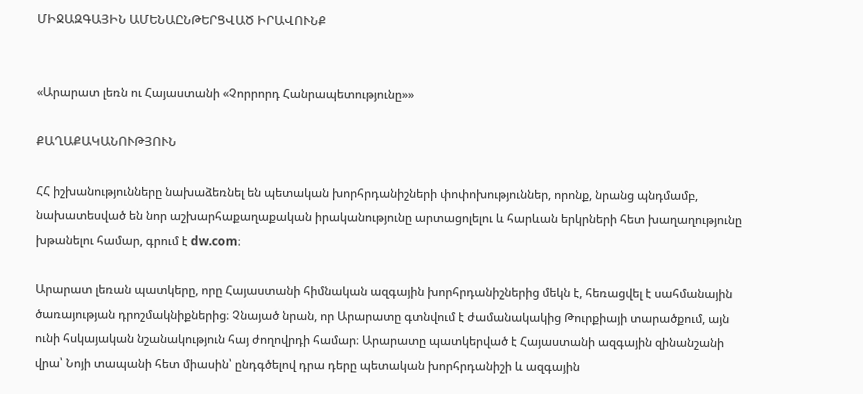ՄԻՋԱԶԳԱՅԻՆ ԱՄԵՆԱԸՆԹԵՐՑՎԱԾ ԻՐԱՎՈՒՆՔ


«Արարատ լեռն ու Հայաստանի «Չորրորդ Հանրապետությունը»»

ՔԱՂԱՔԱԿԱՆՈՒԹՅՈՒՆ

ՀՀ իշխանությունները նախաձեռնել են պետական խորհրդանիշների փոփոխություններ, որոնք, նրանց պնդմամբ, նախատեսված են նոր աշխարհաքաղաքական իրականությունը արտացոլելու և հարևան երկրների հետ խաղաղությունը խթանելու համար, գրում է dw.com։

Արարատ լեռան պատկերը, որը Հայաստանի հիմնական ազգային խորհրդանիշներից մեկն է, հեռացվել է սահմանային ծառայության դրոշմակնիքներից։ Չնայած նրան, որ Արարատը գտնվում է ժամանակակից Թուրքիայի տարածքում, այն ունի հսկայական նշանակություն հայ ժողովրդի համար։ Արարատը պատկերված է Հայաստանի ազգային զինանշանի վրա՝ Նոյի տապանի հետ միասին՝ ընդգծելով դրա դերը պետական խորհրդանիշի և ազգային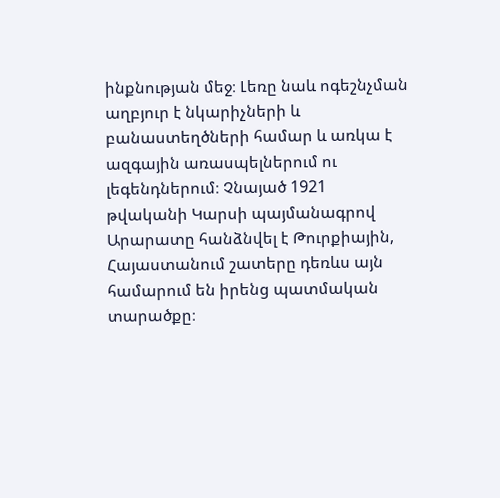ինքնության մեջ։ Լեռը նաև ոգեշնչման աղբյուր է նկարիչների և բանաստեղծների համար և առկա է ազգային առասպելներում ու լեգենդներում։ Չնայած 1921 թվականի Կարսի պայմանագրով Արարատը հանձնվել է Թուրքիային, Հայաստանում շատերը դեռևս այն համարում են իրենց պատմական տարածքը։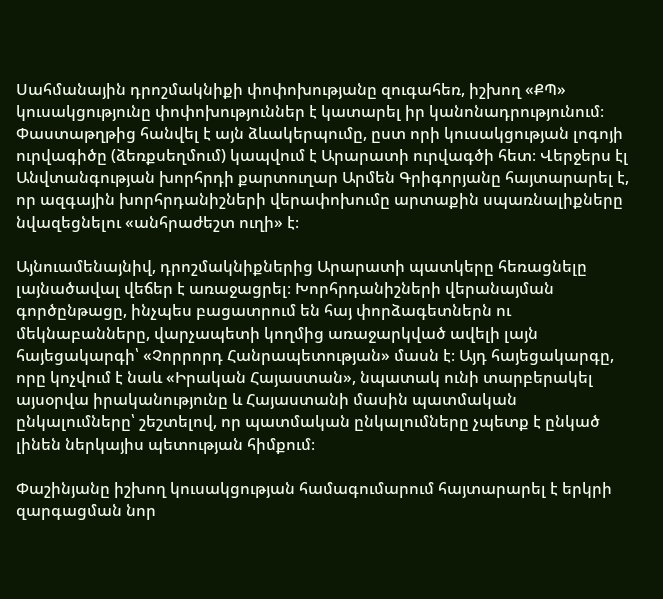Սահմանային դրոշմակնիքի փոփոխությանը զուգահեռ, իշխող «ՔՊ» կուսակցությունը փոփոխություններ է կատարել իր կանոնադրությունում։ Փաստաթղթից հանվել է այն ձևակերպումը, ըստ որի կուսակցության լոգոյի ուրվագիծը (ձեռքսեղմում) կապվում է Արարատի ուրվագծի հետ։ Վերջերս էլ Անվտանգության խորհրդի քարտուղար Արմեն Գրիգորյանը հայտարարել է, որ ազգային խորհրդանիշների վերափոխումը արտաքին սպառնալիքները նվազեցնելու «անհրաժեշտ ուղի» է։

Այնուամենայնիվ, դրոշմակնիքներից Արարատի պատկերը հեռացնելը լայնածավալ վեճեր է առաջացրել։ Խորհրդանիշների վերանայման գործընթացը, ինչպես բացատրում են հայ փորձագետներն ու մեկնաբանները, վարչապետի կողմից առաջարկված ավելի լայն հայեցակարգի՝ «Չորրորդ Հանրապետության» մասն է։ Այդ հայեցակարգը, որը կոչվում է նաև «Իրական Հայաստան», նպատակ ունի տարբերակել այսօրվա իրականությունը և Հայաստանի մասին պատմական ընկալումները՝ շեշտելով, որ պատմական ընկալումները չպետք է ընկած լինեն ներկայիս պետության հիմքում։

Փաշինյանը իշխող կուսակցության համագումարում հայտարարել է երկրի զարգացման նոր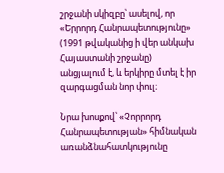շրջանի սկիզբը՝ ասելով, որ «Երրորդ Հանրապետությունը» (1991 թվականից ի վեր անկախ Հայաստանի շրջանը) անցյալում է, և երկիրը մտել է իր զարգացման նոր փուլ։

Նրա խոսքով՝ «Չորրորդ Հանրապետության» հիմնական առանձնահատկությունը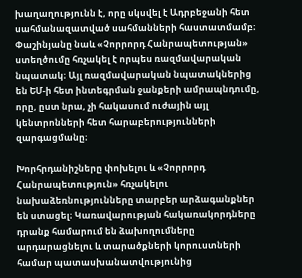խաղաղությունն է, որը սկսվել է Ադրբեջանի հետ սահմանազատված սահմանների հաստատմամբ։ Փաշինյանը նաև «Չորրորդ Հանրապետության» ստեղծումը հռչակել է որպես ռազմավարական նպատակ։ Այլ ռազմավարական նպատակներից են ԵՄ-ի հետ ինտեգրման ջանքերի ամրապնդումը, որը, ըստ նրա, չի հակասում ուժային այլ կենտրոնների հետ հարաբերությունների զարգացմանը։

Խորհրդանիշները փոխելու և «Չորրորդ Հանրապետություն» հռչակելու նախաձեռնությունները տարբեր արձագանքներ են ստացել։ Կառավարության հակառակորդները դրանք համարում են ձախողումները արդարացնելու և տարածքների կորուստների համար պատասխանատվությունից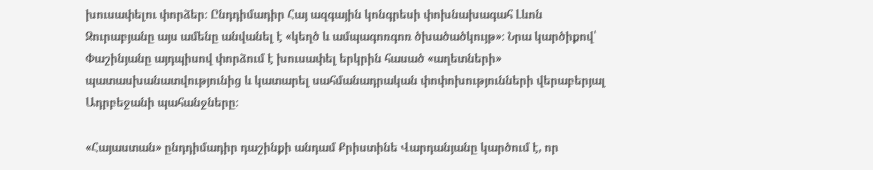խուսափելու փորձեր։ Ընդդիմադիր Հայ ազգային կոնգրեսի փոխնախագահ Լևոն Զուրաբյանը այս ամենը անվանել է «կեղծ և ամպագոռգոռ ծխածածկույթ»։ Նրա կարծիքով՝ Փաշինյանը այդպիսով փորձում է խուսափել երկրին հասած «աղետների» պատասխանատվությունից և կատարել սահմանադրական փոփոխությունների վերաբերյալ Ադրբեջանի պահանջները։

«Հայաստան» ընդդիմադիր դաշինքի անդամ Քրիստինե Վարդանյանը կարծում է, որ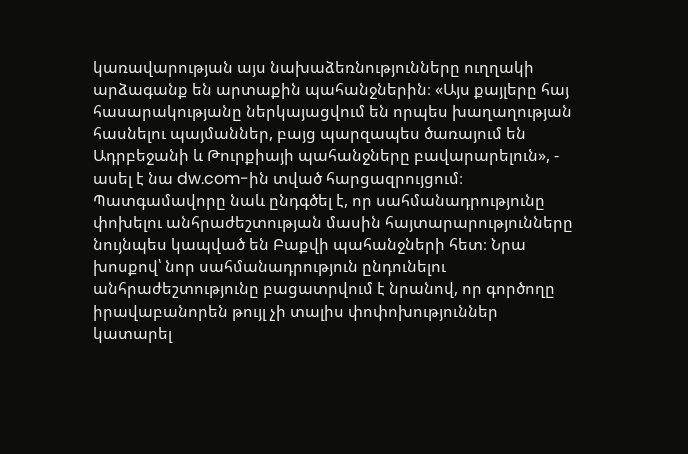կառավարության այս նախաձեռնությունները ուղղակի արձագանք են արտաքին պահանջներին։ «Այս քայլերը հայ հասարակությանը ներկայացվում են որպես խաղաղության հասնելու պայմաններ, բայց պարզապես ծառայում են Ադրբեջանի և Թուրքիայի պահանջները բավարարելուն», - ասել է նա dw.com-ին տված հարցազրույցում։ Պատգամավորը նաև ընդգծել է, որ սահմանադրությունը փոխելու անհրաժեշտության մասին հայտարարությունները նույնպես կապված են Բաքվի պահանջների հետ։ Նրա խոսքով՝ նոր սահմանադրություն ընդունելու անհրաժեշտությունը բացատրվում է նրանով, որ գործողը իրավաբանորեն թույլ չի տալիս փոփոխություններ կատարել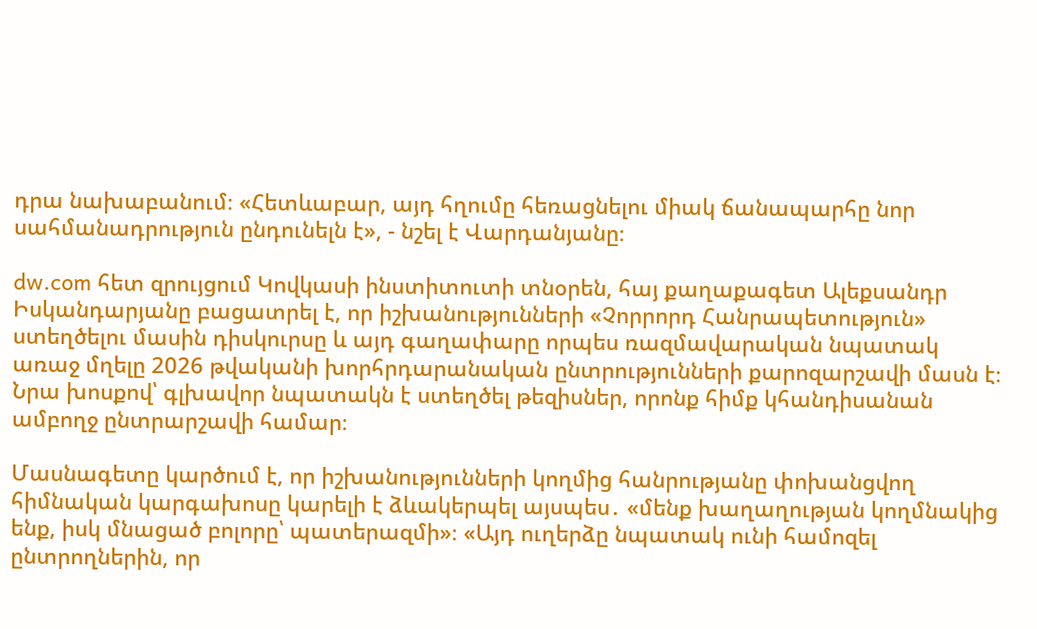դրա նախաբանում։ «Հետևաբար, այդ հղումը հեռացնելու միակ ճանապարհը նոր սահմանադրություն ընդունելն է», - նշել է Վարդանյանը։

dw.com հետ զրույցում Կովկասի ինստիտուտի տնօրեն, հայ քաղաքագետ Ալեքսանդր Իսկանդարյանը բացատրել է, որ իշխանությունների «Չորրորդ Հանրապետություն» ստեղծելու մասին դիսկուրսը և այդ գաղափարը որպես ռազմավարական նպատակ առաջ մղելը 2026 թվականի խորհրդարանական ընտրությունների քարոզարշավի մասն է։ Նրա խոսքով՝ գլխավոր նպատակն է ստեղծել թեզիսներ, որոնք հիմք կհանդիսանան ամբողջ ընտրարշավի համար։

Մասնագետը կարծում է, որ իշխանությունների կողմից հանրությանը փոխանցվող հիմնական կարգախոսը կարելի է ձևակերպել այսպես․ «մենք խաղաղության կողմնակից ենք, իսկ մնացած բոլորը՝ պատերազմի»։ «Այդ ուղերձը նպատակ ունի համոզել ընտրողներին, որ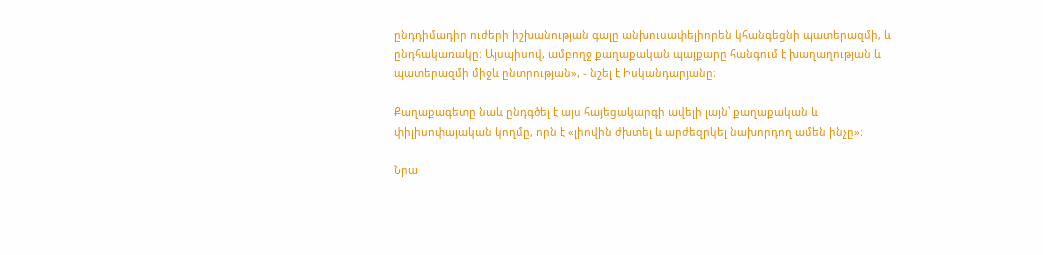ընդդիմադիր ուժերի իշխանության գալը անխուսափելիորեն կհանգեցնի պատերազմի, և ընդհակառակը։ Այսպիսով, ամբողջ քաղաքական պայքարը հանգում է խաղաղության և պատերազմի միջև ընտրության», - նշել է Իսկանդարյանը։

Քաղաքագետը նաև ընդգծել է այս հայեցակարգի ավելի լայն՝ քաղաքական և փիլիսոփայական կողմը, որն է «լիովին ժխտել և արժեզրկել նախորդող ամեն ինչը»։

Նրա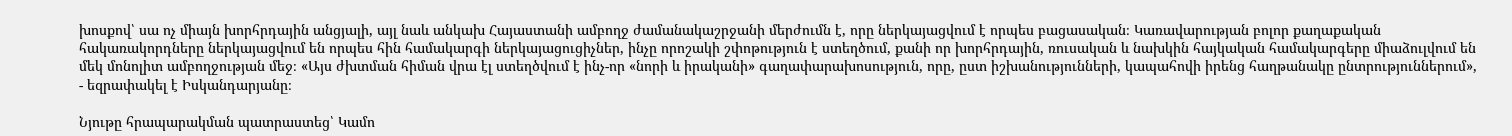խոսքով՝ սա ոչ միայն խորհրդային անցյալի, այլ նաև անկախ Հայաստանի ամբողջ ժամանակաշրջանի մերժումն է, որը ներկայացվում է որպես բացասական։ Կառավարության բոլոր քաղաքական հակառակորդները ներկայացվում են որպես հին համակարգի ներկայացուցիչներ, ինչը որոշակի շփոթություն է ստեղծում, քանի որ խորհրդային, ռուսական և նախկին հայկական համակարգերը միաձուլվում են մեկ մոնոլիտ ամբողջության մեջ։ «Այս ժխտման հիման վրա էլ ստեղծվում է ինչ-որ «նորի և իրականի» գաղափարախոսություն, որը, ըստ իշխանությունների, կապահովի իրենց հաղթանակը ընտրություններում», - եզրափակել է Իսկանդարյանը։

Նյութը հրապարակման պատրաստեց՝ Կամո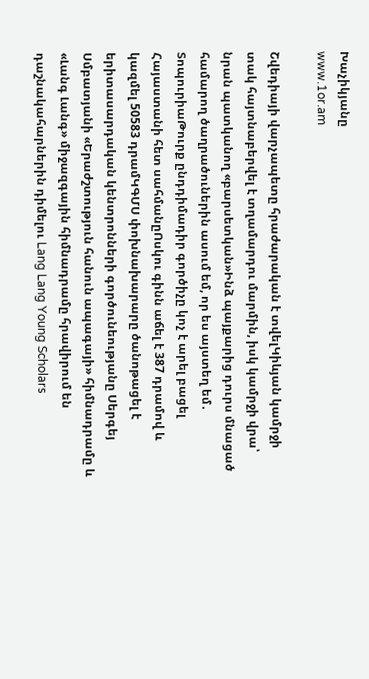Խաչիկյանը
www.1or.am

Շվեդիայի վարչապետը հրաժարական է տվելԿիևյան կամրջի տակ հայտնաբերվել է տղամարդու մարմին, իսկ կամրջի վրա՝ նրան պատկանող «բարսետկան»Ինձ պայքարից դուրս մնացած համարող ծաղրածուներին ասում եմ, որ ես այստեղ եմ․ ՏոպուրիաԹուրք ընդդիմադիր գործիչը կոչ է արել բացել Հայաստանի հետ սահմանըՈսկու գինն աճել է 387 դրամով և կազմել 50583 դրամԿԳՄՍ փոխնախարարը ծանոթացել է երիտասարդական կենտրոնների գործունեությանը Սերգեյ Սմբատյանի «Երաժշտություն հանուն ապագայի» հիմնադրամը և «Լանգ Լանգ» միջազգային հիմնադրամը հրավիրում են դաշնակահարներին դիմելու Lang Lang Young Scholars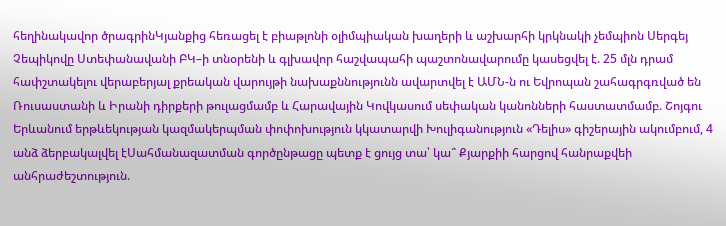հեղինակավոր ծրագրինԿյանքից հեռացել է բիաթլոնի օլիմպիական խաղերի և աշխարհի կրկնակի չեմպիոն Սերգեյ Չեպիկովը Ստեփանավանի ԲԿ–ի տնօրենի և գլխավոր հաշվապահի պաշտոնավարումը կասեցվել է. 25 մլն դրամ հափշտակելու վերաբերյալ քրեական վարույթի նախաքննությունն ավարտվել է ԱՄՆ-ն ու Եվրոպան շահագրգռված են Ռուսաստանի և Իրանի դիրքերի թուլացմամբ և Հարավային Կովկասում սեփական կանոնների հաստատմամբ. Շոյգու Երևանում երթևեկության կազմակերպման փոփոխություն կկատարվի Խուլիգանություն «Դելիս» գիշերային ակումբում, 4 անձ ձերբակալվել էՍահմանազատման գործընթացը պետք է ցույց տա՝ կա՞ Քյարքիի հարցով հանրաքվեի անհրաժեշտություն.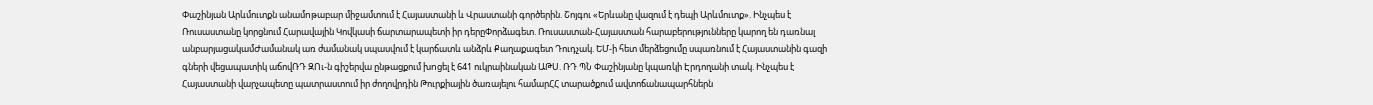Փաշինյան Արևմուտքն անամnթաբար միջամտում է Հայաստանի և Վրաստանի գործերին. Շոյգու «Երևանը վազում է դեպի Արևմուտք». Ինչպես է Ռուսաստանը կորցնում Հարավային Կովկասի ճարտարապետի իր դերըՓորձագետ. Ռուսաստան-Հայաստան հարաբերությունները կարող են դառնալ անբարյացակամԺամանակ առ ժամանակ սպասվում է կարճատև անձրև Քաղաքագետ Դուդչակ. ԵՄ-ի հետ մերձեցումը սպառնում է Հայաստանին գազի գների վեցապատիկ աճովՌԴ ԶՈւ-ն գիշերվա ընթացքում խnցել է 641 ուկրաինական ԱԹՍ. ՌԴ ՊՆ Փաշինյանը կպառկի Էրդողանի տակ. Ինչպես է Հայաստանի վարչապետը պատրաստում իր ժողովրդին Թուրքիային ծառայելու համարՀՀ տարածքում ավտոճանապարհներն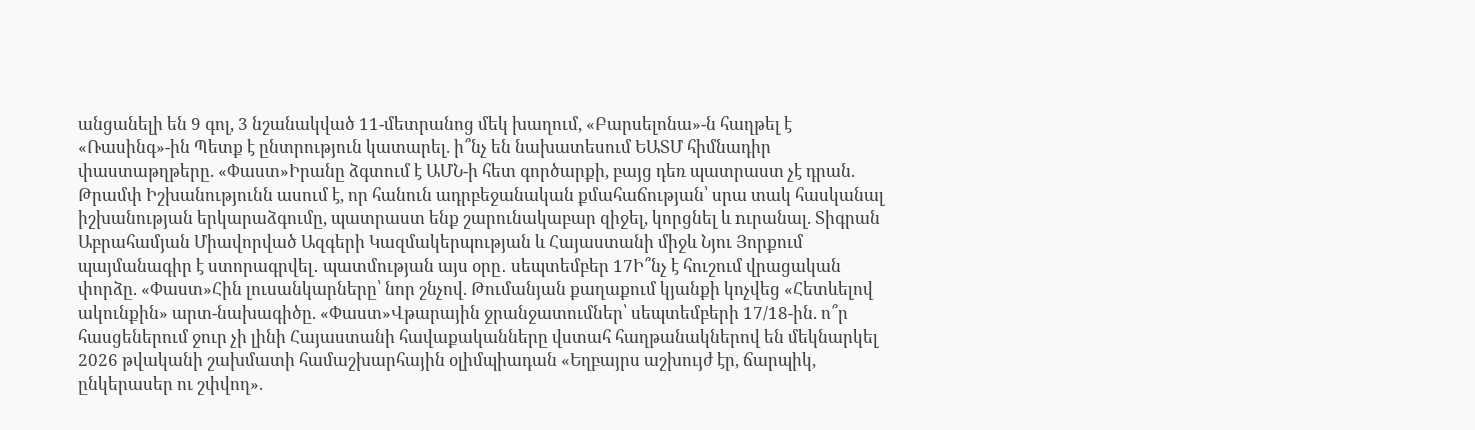անցանելի են 9 գոլ, 3 նշանակված 11-մետրանոց մեկ խաղում, «Բարսելոնա»-ն հաղթել է «Ռասինգ»-ին Պետք է ընտրություն կատարել. ի՞նչ են նախատեսում ԵԱՏՄ հիմնադիր փաստաթղթերը. «Փաստ»Իրանը ձգտում է ԱՄՆ-ի հետ գործարքի, բայց դեռ պատրաստ չէ դրան. Թրամփ Իշխանությունն ասում է, որ հանուն ադրբեջանական քմահաճության՝ սրա տակ հասկանալ իշխանության երկարաձգումը, պատրաստ ենք շարունակաբար զիջել, կորցնել և nւրանալ. Տիգրան Աբրահամյան Միավորված Ազգերի Կազմակերպության և Հայաստանի միջև Նյու Յորքում պայմանագիր է ստորագրվել․ պատմության այս օրը․ սեպտեմբեր 17Ի՞նչ է հուշում վրացական փորձը. «Փաստ»Հին լուսանկարները՝ նոր շնչով. Թումանյան քաղաքում կյանքի կոչվեց «Հետևելով ակունքին» արտ-նախագիծը. «Փաստ»Վթարային ջրանջատումներ՝ սեպտեմբերի 17/18-ին. ո՞ր հասցեներում ջուր չի լինի Հայաստանի հավաքականները վստահ հաղթանակներով են մեկնարկել 2026 թվականի շախմատի համաշխարհային օլիմպիադան «Եղբայրս աշխույժ էր, ճարպիկ, ընկերասեր ու շփվող».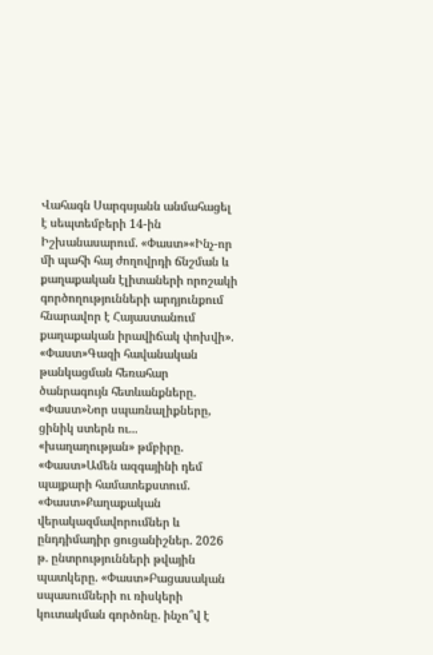Վահագն Սարգսյանն անմահացել է սեպտեմբերի 14-ին Իշխանասարում. «Փաստ»«Ինչ-որ մի պահի հայ ժողովրդի ճնշման և քաղաքական էլիտաների որոշակի գործողությունների արդյունքում հնարավոր է Հայաստանում քաղաքական իրավիճակ փոխվի». «Փաստ»Գազի հավանական թանկացման հեռահար ծանրագույն հետևանքները. «Փաստ»Նոր սպառնալիքները, ցինիկ ստերն ու... «խաղաղության» թմբիրը. «Փաստ»Ամեն ազգայինի դեմ պայքարի համատեքստում. «Փաստ»Քաղաքական վերակազմավորումներ և ընդդիմադիր ցուցանիշներ. 2026 թ. ընտրությունների թվային պատկերը. «Փաստ»Բացասական սպասումների ու ռիսկերի կուտակման գործոնը. ինչո՞վ է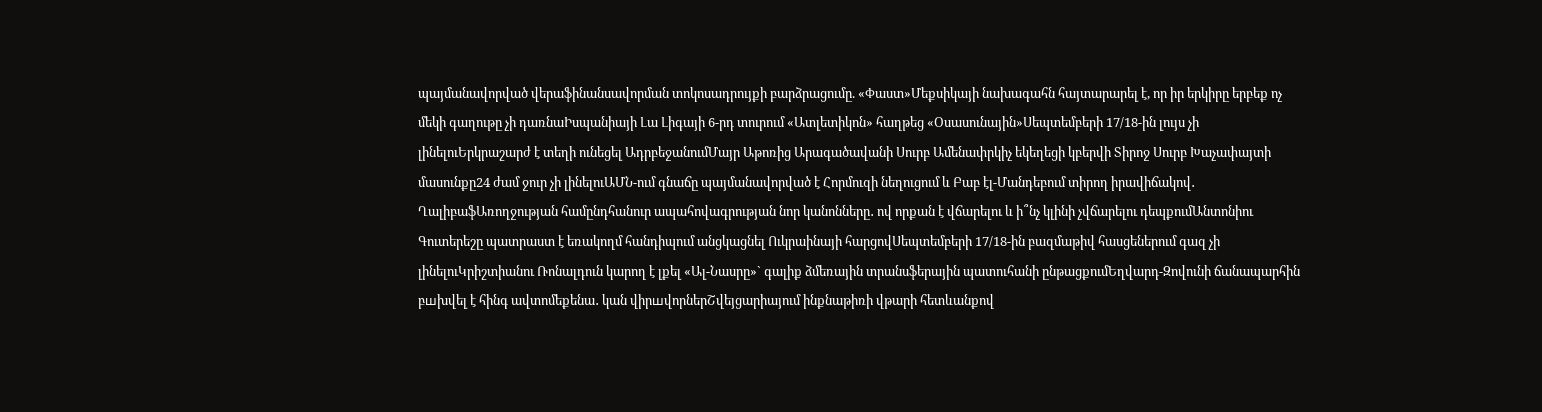պայմանավորված վերաֆինանսավորման տոկոսադրույքի բարձրացումը. «Փաստ»Մեքսիկայի նախագահն հայտարարել է, որ իր երկիրը երբեք ոչ մեկի գաղութը չի դառնաԻսպանիայի Լա Լիգայի 6-րդ տուրում «Ատլետիկոն» հաղթեց «Օսասունային»Սեպտեմբերի 17/18-ին լույս չի լինելուԵրկրաշարժ է տեղի ունեցել ԱդրբեջանումՄայր Աթոռից Արագածավանի Սուրբ Ամենափրկիչ եկեղեցի կբերվի Տիրոջ Սուրբ Խաչափայտի մասունքը24 ժամ ջուր չի լինելուԱՄՆ-ում գնաճը պայմանավորված է Հորմուզի նեղուցում և Բաբ էլ-Մանդեբում տիրող իրավիճակով․ ՂալիբաֆԱռողջության համընդհանուր ապահովագրության նոր կանոնները․ ով որքան է վճարելու և ի՞նչ կլինի չվճարելու դեպքումԱնտոնիու Գուտերեշը պատրաստ է եռակողմ հանդիպում անցկացնել Ուկրաինայի հարցովՍեպտեմբերի 17/18-ին բազմաթիվ հասցեներում գազ չի լինելուԿրիշտիանու Ռոնալդուն կարող է լքել «Ալ-Նասրը»` գալիք ձմեռային տրանսֆերային պատուհանի ընթացքումԵղվարդ-Զովունի ճանապարհին բшխվել է հինգ ավտոմեքենա․ կան վիրшվորներՇվեյցարիայում ինքնաթիռի վթարի հետևանքով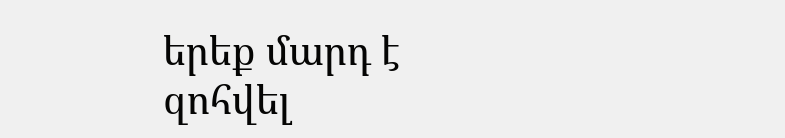երեք մարդ է զոհվել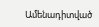Ամենադիտված